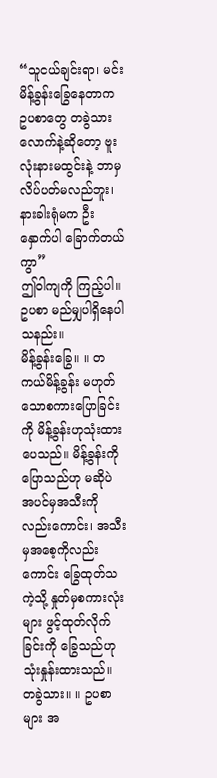“သူငယ်ချင်းရာ၊ မင်းမိန့်ခွန်းခြွေနေတာက ဥပစာတွေ တခွဲသားလောက်နဲ့ဆိုတော့ ဗူးလုံးနားမထွင်းနဲ့ ဘာမှ လိပ်ပတ်မလည်ဘူး၊ နားခါးရုံမက ဦးနှောက်ပါ ခြောက်တယ်ကွာ”
ဤဝါကျကို ကြည့်ပါ။ ဥပစာ မည်မျှပါရှိနေပါသနည်း။
မိန့်ခွန်းခြွေ။ ။ တကယ်မိန့်ခွန်း မဟုတ်သောစကားပြောခြင်းကို မိန့်ခွန်းဟုသုံးထားပေသည်။ မိန့်ခွန်းကို ပြောသည်ဟု မဆိုပဲ အပင်မှအသီးကိုလည်းကောင်း၊ အသီးမှအစေ့ကိုလည်းကောင်း ခြွေထုတ်သကဲ့သို့ နှုတ်မှစကားလုံးများ ဖွင့်ထုတ်လိုက်ခြင်းကို ခြွေသည်ဟုသုံးနှုန်းထားသည်။
တခွဲသား။ ။ ဥပစာများ အ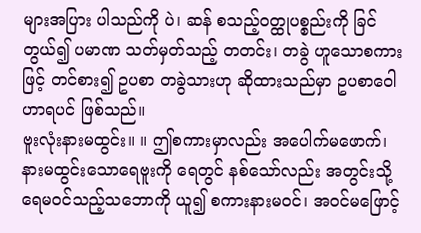များအပြား ပါသည်ကို ပဲ၊ ဆန် စသည့်ဝတ္ထုပစ္စည်းကို ခြင်တွယ်၍ ပမာဏ သတ်မှတ်သည့် တတင်း၊ တခွဲ ဟူသောစကားဖြင့် တင်စား၍ ဥပစာ တခွဲသားဟု ဆိုထားသည်မှာ ဥပစာဝေါဟာရပင် ဖြစ်သည်။
ဗူးလုံးနားမထွင်း။ ။ ဤစကားမှာလည်း အပေါက်မဖောက်၊ နားမထွင်းသောရေဗူးကို ရေတွင် နစ်သော်လည်း အတွင်းသို့ ရေမဝင်သည့်သဘောကို ယူ၍ စကားနားမဝင်၊ အဝင်မဖြောင့်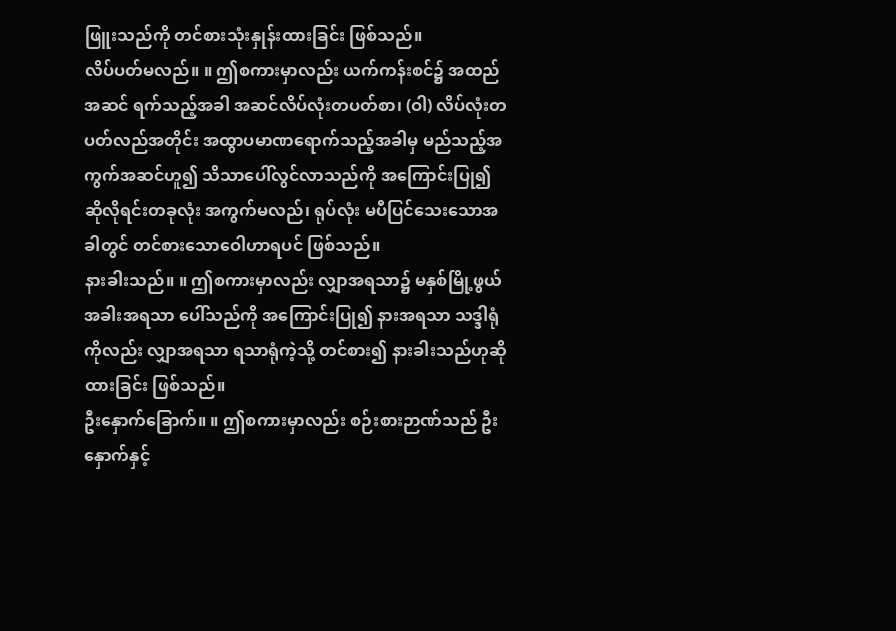ဖြူးသည်ကို တင်စားသုံးနှုန်းထားခြင်း ဖြစ်သည်။
လိပ်ပတ်မလည်။ ။ ဤစကားမှာလည်း ယက်ကန်းစင်၌ အထည်အဆင် ရက်သည့်အခါ အဆင်လိပ်လုံးတပတ်စာ၊ (ဝါ) လိပ်လုံးတပတ်လည်အတိုင်း အထွာပမာဏရောက်သည့်အခါမှ မည်သည့်အကွက်အဆင်ဟူ၍ သိသာပေါ်လွင်လာသည်ကို အကြောင်းပြု၍ ဆိုလိုရင်းတခုလုံး အကွက်မလည်၊ ရုပ်လုံး မပီပြင်သေးသောအခါတွင် တင်စားသောဝေါဟာရပင် ဖြစ်သည်။
နားခါးသည်။ ။ ဤစကားမှာလည်း လျှာအရသာ၌ မနှစ်မြို့ဖွယ် အခါးအရသာ ပေါ်သည်ကို အကြောင်းပြု၍ နားအရသာ သဒ္ဒါရုံကိုလည်း လျှာအရသာ ရသာရုံကဲ့သို့ တင်စား၍ နားခါးသည်ဟုဆိုထားခြင်း ဖြစ်သည်။
ဦးနှောက်ခြောက်။ ။ ဤစကားမှာလည်း စဉ်းစားဉာဏ်သည် ဦးနှောက်နှင့်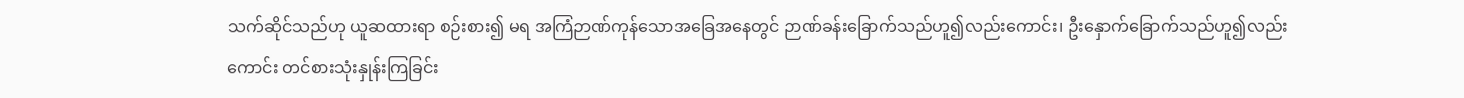သက်ဆိုင်သည်ဟု ယူဆထားရာ စဉ်းစား၍ မရ အကြံဉာဏ်ကုန်သောအခြေအနေတွင် ဉာဏ်ခန်းခြောက်သည်ဟူ၍လည်းကောင်း၊ ဦးနှောက်ခြောက်သည်ဟူ၍လည်းကောင်း တင်စားသုံးနှုန်းကြခြင်း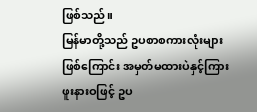ဖြစ်သည်။
မြန်မာတို့သည် ဥပစာစကားလုံးများ ဖြစ်ကြောင်း အမှတ်မထားပဲနှင့်ကြားဖူးနားဝဖြင့် ဥပ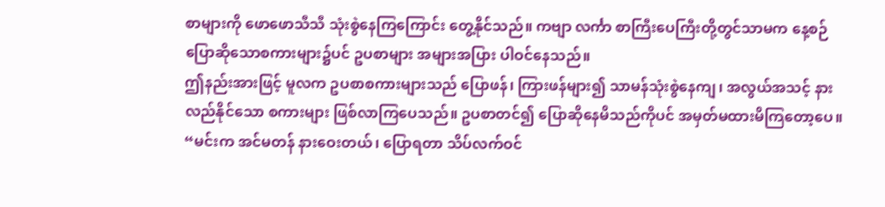စာများကို ဖောဖောသီသီ သုံးစွဲနေကြကြောင်း တွေ့နိုင်သည်။ ကဗျာ လင်္ကာ စာကြီးပေကြီးတို့တွင်သာမက နေ့စဉ်ပြောဆိုသောစကားများ၌ပင် ဥပစာများ အများအပြား ပါဝင်နေသည်။
ဤနည်းအားဖြင့် မူလက ဥပစာစကားများသည် ပြောဖန်၊ ကြားဖန်များ၍ သာမန်သုံးစွဲနေကျ၊ အလွယ်အသင့် နားလည်နိုင်သော စကားများ ဖြစ်လာကြပေသည်။ ဥပစာတင်၍ ပြောဆိုနေမိသည်ကိုပင် အမှတ်မထားမိကြတော့ပေ။
“မင်းက အင်မတန် နားဝေးတယ်၊ ပြောရတာ သိပ်လက်ဝင်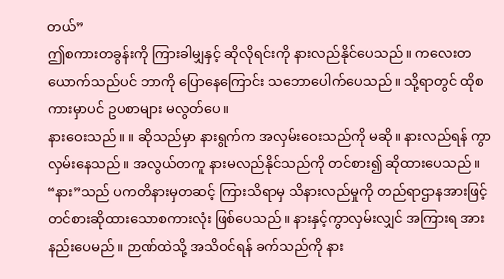တယ်”
ဤစကားတခွန်းကို ကြားခါမျှနှင့် ဆိုလိုရင်းကို နားလည်နိုင်ပေသည်။ ကလေးတယောက်သည်ပင် ဘာကို ပြောနေကြောင်း သဘောပေါက်ပေသည်။ သို့ရာတွင် ထိုစကားမှာပင် ဥပစာများ မလွတ်ပေ။
နားဝေးသည်။ ။ ဆိုသည်မှာ နားရွက်က အလှမ်းဝေးသည်ကို မဆို။ နားလည်ရန် ကွာလှမ်းနေသည်။ အလွယ်တကူ နားမလည်နိုင်သည်ကို တင်စား၍ ဆိုထားပေသည်။ “နား”သည် ပကတိနားမှတဆင့် ကြားသိရာမှ သိနားလည်မှုကို တည်ရာဌာနအားဖြင့် တင်စားဆိုထားသောစကားလုံး ဖြစ်ပေသည်။ နားနှင့်ကွာလှမ်းလျှင် အကြားရ အားနည်းပေမည်။ ဉာဏ်ထဲသို့ အသိဝင်ရန် ခက်သည်ကို နား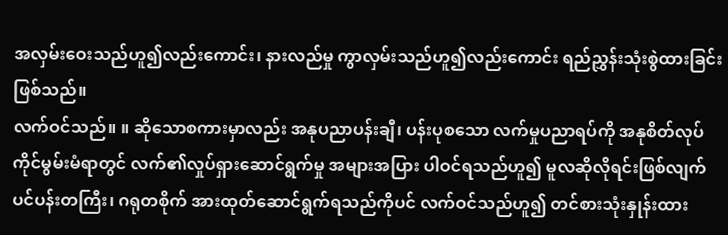အလှမ်းဝေးသည်ဟူ၍လည်းကောင်း၊ နားလည်မှု ကွာလှမ်းသည်ဟူ၍လည်းကောင်း ရည်ညွှန်းသုံးစွဲထားခြင်း ဖြစ်သည်။
လက်ဝင်သည်။ ။ ဆိုသောစကားမှာလည်း အနုပညာပန်းချီ၊ ပန်းပုစသော လက်မှုပညာရပ်ကို အနုစိတ်လုပ်ကိုင်မွမ်းမံရာတွင် လက်၏လှုပ်ရှားဆောင်ရွက်မှု အများအပြား ပါဝင်ရသည်ဟူ၍ မူလဆိုလိုရင်းဖြစ်လျက် ပင်ပန်းတကြီး၊ ဂရုတစိုက် အားထုတ်ဆောင်ရွက်ရသည်ကိုပင် လက်ဝင်သည်ဟူ၍ တင်စားသုံးနှုန်းထား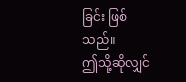ခြင်း ဖြစ်သည်။
ဤသို့ဆိုလျှင်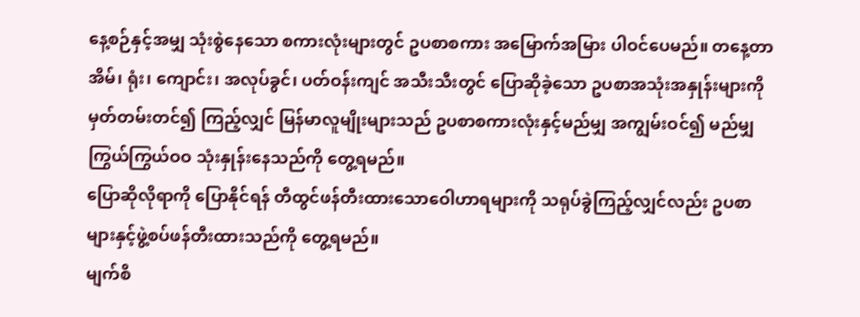နေ့စဉ်နှင့်အမျှ သုံးစွဲနေသော စကားလုံးများတွင် ဥပစာစကား အမြောက်အမြား ပါဝင်ပေမည်။ တနေ့တာ အိမ်၊ ရုံး၊ ကျောင်း၊ အလုပ်ခွင်၊ ပတ်ဝန်းကျင် အသီးသီးတွင် ပြောဆိုခဲ့သော ဥပစာအသုံးအနှုန်းများကို မှတ်တမ်းတင်၍ ကြည့်လျှင် မြန်မာလူမျိုးများသည် ဥပစာစကားလုံးနှင့်မည်မျှ အကျွမ်းဝင်၍ မည်မျှ ကြွယ်ကြွယ်ဝဝ သုံးနှုန်းနေသည်ကို တွေ့ရမည်။
ပြောဆိုလိုရာကို ပြောနိုင်ရန် တီထွင်ဖန်တီးထားသောဝေါဟာရများကို သရုပ်ခွဲကြည့်လျှင်လည်း ဥပစာများနှင့်ဖွဲ့စပ်ဖန်တီးထားသည်ကို တွေ့ရမည်။
မျက်စိ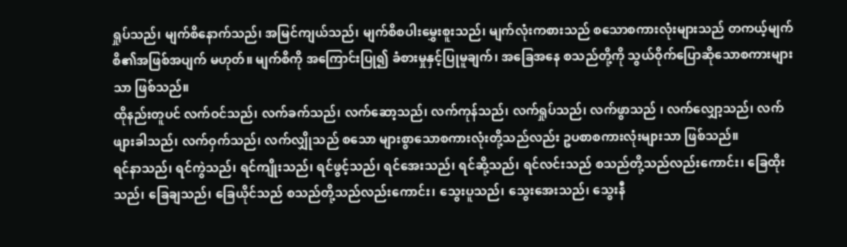ရှုပ်သည်၊ မျက်စိနောက်သည်၊ အမြင်ကျယ်သည်၊ မျက်စိစပါးမွှေးစူးသည်၊ မျက်လုံးကစားသည် စသောစကားလုံးများသည် တကယ့်မျက်စိ၏အဖြစ်အပျက် မဟုတ်။ မျက်စိကို အကြောင်းပြု၍ ခံစားမှုနှင့်ပြုမူချက်၊ အခြေအနေ စသည်တို့ကို သွယ်ဝိုက်ပြောဆိုသောစကားများသာ ဖြစ်သည်။
ထိုနည်းတူပင် လက်ဝင်သည်၊ လက်ခက်သည်၊ လက်ဆော့သည်၊ လက်ကုန်သည်၊ လက်ရှုပ်သည်၊ လက်ဖွာသည် ၊ လက်လျှော့သည်၊ လက်ဖျားခါသည်၊ လက်ဝှက်သည်၊ လက်လျှိုသည် စသော များစွာသောစကားလုံးတို့သည်လည်း ဥပစာစကားလုံးများသာ ဖြစ်သည်။
ရင်နာသည်၊ ရင်ကွဲသည်၊ ရင်ကျိုးသည်၊ ရင်ဖွင့်သည်၊ ရင်အေးသည်၊ ရင်ဆို့သည်၊ ရင်လင်းသည် စသည်တို့သည်လည်းကောင်း၊ ခြေထိုးသည်၊ ခြေချသည်၊ ခြေယိုင်သည် စသည်တို့သည်လည်းကောင်း၊ သွေးပူသည်၊ သွေးအေးသည်၊ သွေးနီ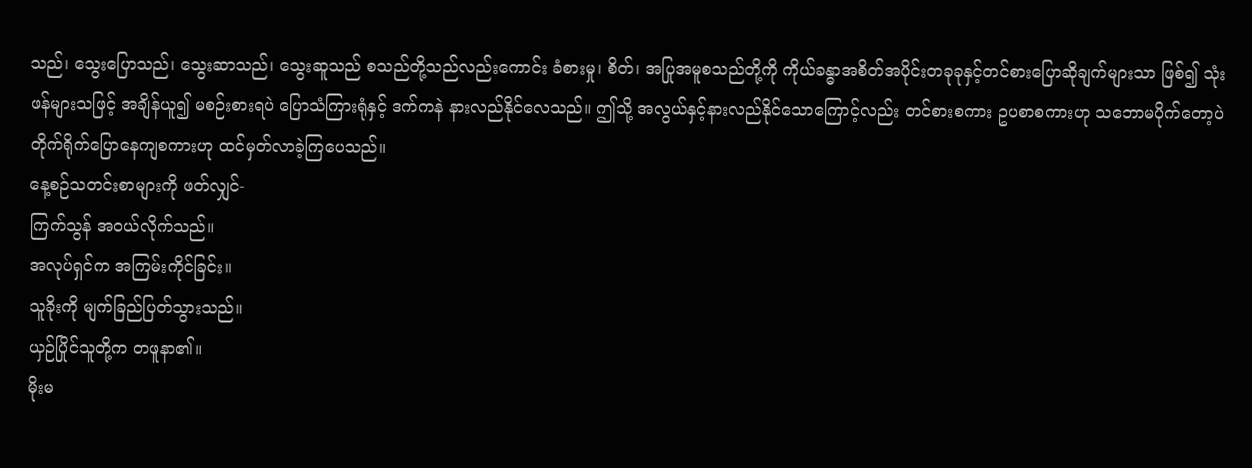သည်၊ သွေးပြောသည်၊ သွေးဆာသည်၊ သွေးဆူသည် စသည်တို့သည်လည်းကောင်း ခံစားမှု၊ စိတ်၊ အပြုအမူစသည်တို့ကို ကိုယ်ခန္ဓာအစိတ်အပိုင်းတခုခုနှင့်တင်စားပြောဆိုချက်များသာ ဖြစ်၍ သုံးဖန်များသဖြင့် အချိန်ယူ၍ မစဉ်းစားရပဲ ပြောသံကြားရုံနှင့် ဒက်ကနဲ နားလည်နိုင်လေသည်။ ဤသို့ အလွယ်နှင့်နားလည်နိုင်သောကြောင့်လည်း တင်စားစကား ဥပစာစကားဟု သဘောမပိုက်တော့ပဲ တိုက်ရိုက်ပြောနေကျစကားဟု ထင်မှတ်လာခဲ့ကြပေသည်။
နေ့စဉ်သတင်းစာများကို ဖတ်လျှင်-
ကြက်သွန် အဝယ်လိုက်သည်။
အလုပ်ရှင်က အကြမ်းကိုင်ခြင်း။
သူခိုးကို မျက်ခြည်ပြတ်သွားသည်။
ယှဉ်ပြိုင်သူတို့က တဖူနာ၏။
မိုးမ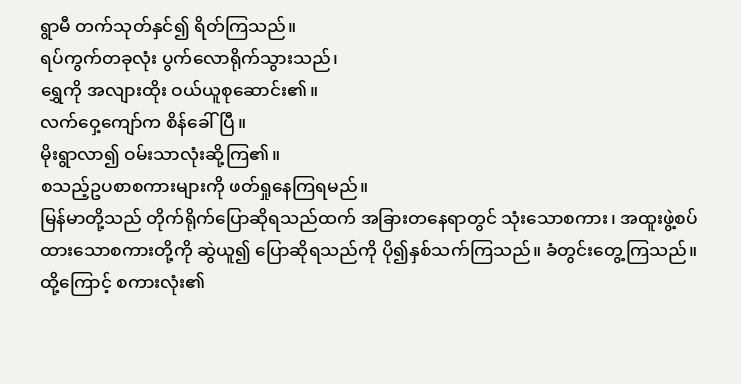ရွာမီ တက်သုတ်နှင်၍ ရိတ်ကြသည်။
ရပ်ကွက်တခုလုံး ပွက်လောရိုက်သွားသည်၊
ရွှေကို အလျားထိုး ဝယ်ယူစုဆောင်း၏။
လက်ဝှေ့ကျော်က စိန်ခေါ်ပြီ။
မိုးရွာလာ၍ ဝမ်းသာလုံးဆို့ကြ၏။
စသည့်ဥပစာစကားများကို ဖတ်ရှုနေကြရမည်။
မြန်မာတို့သည် တိုက်ရိုက်ပြောဆိုရသည်ထက် အခြားတနေရာတွင် သုံးသောစကား၊ အထူးဖွဲ့စပ်ထားသောစကားတို့ကို ဆွဲယူ၍ ပြောဆိုရသည်ကို ပို၍နှစ်သက်ကြသည်။ ခံတွင်းတွေ့ကြသည်။ ထို့ကြောင့် စကားလုံး၏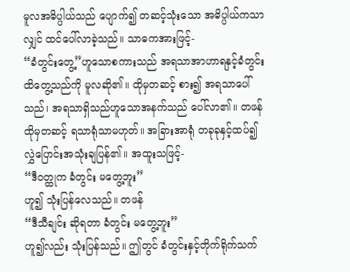မူလအဓိပ္ပါယ်သည် ပျောက်၍ တဆင့်သုံးသော အဓိပ္ပါယ်ကသာလျှင် ထင်ပေါ်လာခဲ့သည်။ သာဓကအားဖြင့်-
“ခံတွင်းတွေ့”ဟူသောစကားသည် အရသာအာဟာရနှင့်ခံတွင်းထိတွေ့သည်ကို မူလဆို၏။ ထိုမှတဆင့် စား၍ အရသာပေါ်သည်၊ အရသာရှိသည်ဟူသောအနက်သည် ပေါ်လာ၏။ တဖန် ထိုမှတဆင့် ရသာရုံသာမဟုတ်။ အခြားအာရုံ တခုခုနှင့်ထပ်၍ လွှဲပြောင်းအသုံးချပြန်၏။ အထူးသဖြင့်-
“ဒီဝတ္ထုက ခံတွင်း မတွေ့ဘူး”
ဟူ၍ သုံးပြန်လေသည်။ တဖန်
“ဒီသီချင်း ဆိုရတာ ခံတွင်း မတွေ့ဘူး”
ဟူ၍လည်း သုံးပြန်သည်။ ဤတွင် ခံတွင်းနှင့်တိုက်ရိုက်သက်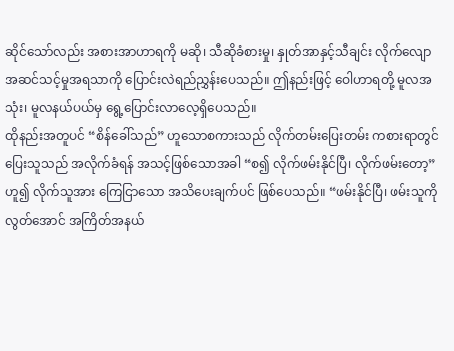ဆိုင်သော်လည်း အစားအာဟာရကို မဆို၊ သီဆိုခံစားမှု၊ နှုတ်အာနှင့်သီချင်း လိုက်လျော အဆင်သင့်မှုအရသာကို ပြောင်းလဲရည်ညွှန်းပေသည်။ ဤနည်းဖြင့် ဝေါဟာရတို့ မူလအသုံး၊ မူလနယ်ပယ်မှ ရွေ့ပြောင်းလာလေ့ရှိပေသည်။
ထိုနည်းအတူပင် “စိန်ခေါ်သည်” ဟူသောစကားသည် လိုက်တမ်းပြေးတမ်း ကစားရာတွင် ပြေးသူသည် အလိုက်ခံရန် အသင့်ဖြစ်သောအခါ “စ၍ လိုက်ဖမ်းနိုင်ပြီ၊ လိုက်ဖမ်းတော့”ဟူ၍ လိုက်သူအား ကြေငြာသော အသိပေးချက်ပင် ဖြစ်ပေသည်။ “ဖမ်းနိုင်ပြီ၊ ဖမ်းသူကို လွတ်အောင် အကြိတ်အနယ်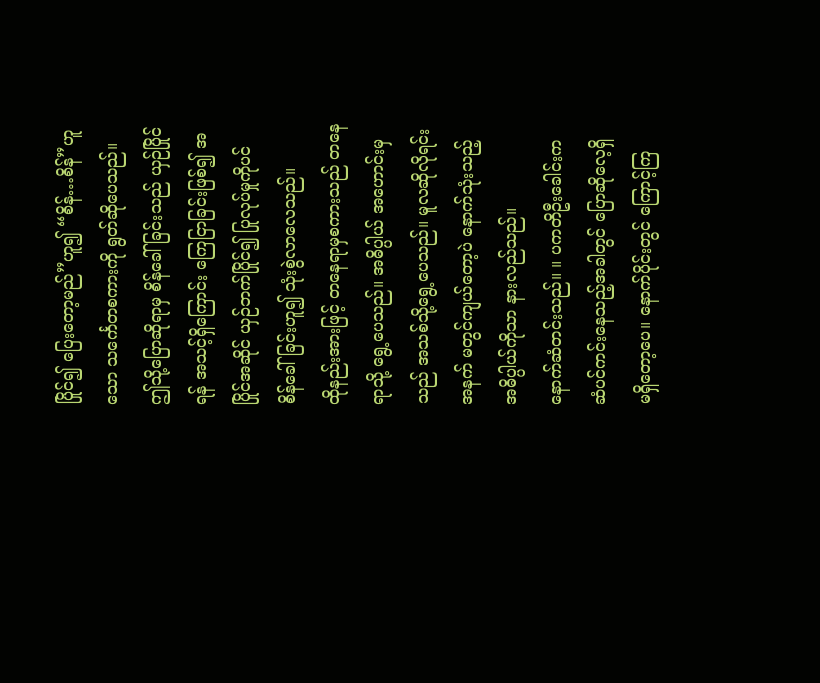ပြိုင်၍ ပြေးတော့မည်”ဟူ၍ “စိန်…စိန်”ဟူသော သင်္ကေတစကားကို ရွတ်ဆိုပေသည်။ ဤသို့ပြောဆိုရာမှ စိန်ခေါ်ခြင်းသည် ယှဉ်ပြိုင်ရန် အသင့်ရှိကြောင်း ကြေငြာခြင်းဖြစ်၍ အပြိုင်အဆိုင် ယှဉ်ဘက်ပြိုင်၍ ပြုလုပ်မှုကိုပင် စိန်ခေါ်ခြင်းဟူ၍ သုံးစွဲလာလေသည်။
ထိုနည်းအားဖြင့် တနေရာမှစကားသည် တနေရာသို့ ရွေ့ပေသည်။ အဓိပ္ပါယ် အဟောင်းမှသည် အသစ်သို့ရွေ့ပေသည်။ မူလဆိုလိုရင်းအနက် မတွင်ကျယ်တော့ပဲ နောက်သုံးသည့်အဓိပ္ပါယ်ကိုသာ နားလည်သည်။
နောက်ဆံတင်းသည်။ ။ ပကတိဦးခေါင်းက ဆံပင်ကင်းနေသည့်အခါတွင် ပြောဆိုလေ့ရှိ မရှိတော့ပေ။ နောက်ပိုင်းတွင် ကြောင့်ကြ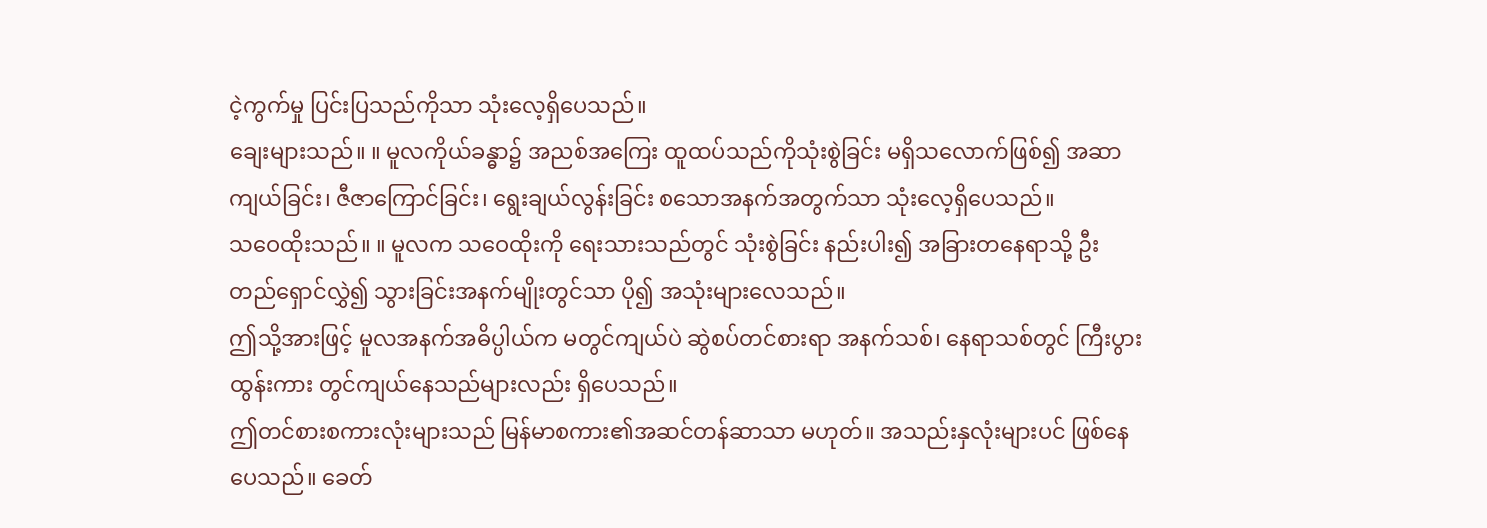ငဲ့ကွက်မှု ပြင်းပြသည်ကိုသာ သုံးလေ့ရှိပေသည်။
ချေးများသည်။ ။ မူလကိုယ်ခန္ဓာ၌ အညစ်အကြေး ထူထပ်သည်ကိုသုံးစွဲခြင်း မရှိသလောက်ဖြစ်၍ အဆာကျယ်ခြင်း၊ ဇီဇာကြောင်ခြင်း၊ ရွေးချယ်လွန်းခြင်း စသောအနက်အတွက်သာ သုံးလေ့ရှိပေသည်။
သဝေထိုးသည်။ ။ မူလက သဝေထိုးကို ရေးသားသည်တွင် သုံးစွဲခြင်း နည်းပါး၍ အခြားတနေရာသို့ ဦးတည်ရှောင်လွှဲ၍ သွားခြင်းအနက်မျိုးတွင်သာ ပို၍ အသုံးများလေသည်။
ဤသို့အားဖြင့် မူလအနက်အဓိပ္ပါယ်က မတွင်ကျယ်ပဲ ဆွဲစပ်တင်စားရာ အနက်သစ်၊ နေရာသစ်တွင် ကြီးပွား ထွန်းကား တွင်ကျယ်နေသည်များလည်း ရှိပေသည်။
ဤတင်စားစကားလုံးများသည် မြန်မာစကား၏အဆင်တန်ဆာသာ မဟုတ်။ အသည်းနှလုံးများပင် ဖြစ်နေပေသည်။ ခေတ်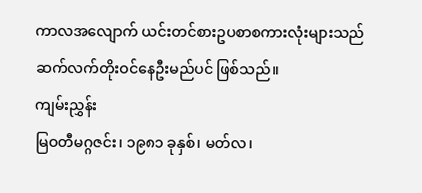ကာလအလျောက် ယင်းတင်စားဥပစာစကားလုံးများသည် ဆက်လက်တိုးဝင်နေဦးမည်ပင် ဖြစ်သည်။
ကျမ်းညွှန်း
မြဝတီမဂ္ဂဇင်း၊ ၁၉၈၁ ခုနှစ်၊ မတ်လ၊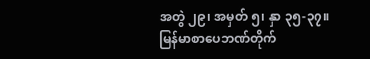အတွဲ ၂၉၊ အမှတ် ၅၊ နှာ ၃၅-၃၇။
မြန်မာစာပေဘဏ်တိုက်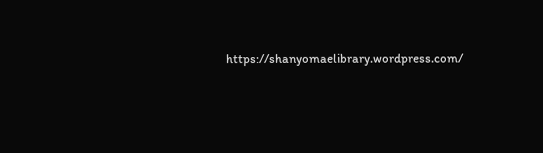https://shanyomaelibrary.wordpress.com/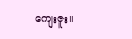ကျေးဇူး။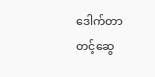ဒေါက်တာတင့်ဆွေ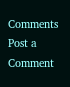Comments
Post a Comment